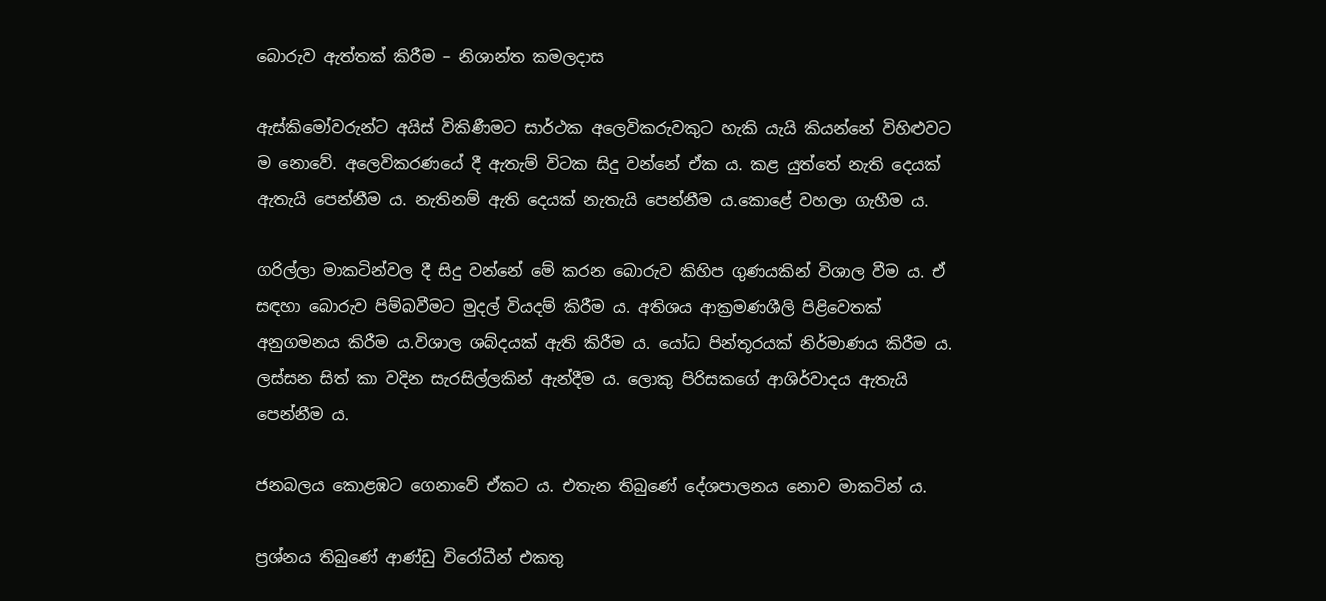බොරුව ඇත්තක් කිරීම – නිශාන්ත කමලදාස

ඇස්කිමෝවරුන්ට අයිස් විකිණීමට සාර්ථක අලෙවිකරුවකුට හැකි යැයි කියන්නේ විහිළුවට ම නොවේ. අලෙවිකරණයේ දී ඇතැම් විටක සිදු වන්නේ ඒක ය. කළ යුත්තේ නැති දෙයක් ඇතැයි පෙන්නීම ය. නැතිනම් ඇති දෙයක් නැතැයි පෙන්නීම ය.කොළේ වහලා ගැහීම ය.

ගරිල්ලා මාකටින්වල දී සිදු වන්නේ මේ කරන බොරුව කිහිප ගුණයකින් විශාල වීම ය. ඒ සඳහා බොරුව පිම්බවීමට මුදල් වියදම් කිරීම ය. අතිශය ආක්‍රමණශීලි පිළිවෙතක් අනුගමනය කිරීම ය.විශාල ශබ්දයක් ඇති කිරීම ය. යෝධ පින්තූරයක් නිර්මාණය කිරීම ය. ලස්සන සිත් කා වදින සැරසිල්ලකින් ඇන්දීම ය. ලොකු පිරිසකගේ ආශිර්වාදය ඇතැයි පෙන්නීම ය.

ජනබලය කොළඹට ගෙනාවේ ඒකට ය. එතැන තිබුණේ දේශපාලනය නොව මාකටින් ය.

ප්‍රශ්නය තිබුණේ ආණ්ඩු විරෝධීන් එකතු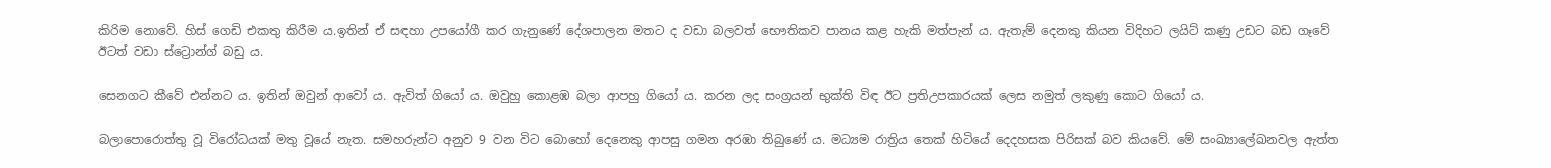කිරිම නොවේ. හිස් ගෙඩි එකතු කිරීම ය.ඉතින් ඒ සඳහා උපයෝගී කර ගැනුණේ දේශපාලන මතට ද වඩා බලවත් භෞතිකව පානය කළ හැකි මත්පැන් ය. ඇතැම් දෙනකු කියන විදිහට ලයිට් කණු උඩට බඩ ගෑවේ ඊටත් වඩා ස්ට්‍රොන්ග් බඩු ය.

සෙනගට කීවේ එන්නට ය. ඉතින් ඔවුන් ආවෝ ය. ඇවිත් ගියෝ ය. ඔවුහු කොළඹ බලා ආපහු ගියෝ ය. කරන ලද සංග්‍රයන් භුක්ති විඳ ඊට ප්‍රතිඋපකාරයක් ලෙස නමුත් ලකුණු කොට ගියෝ ය.

බලාපොරොත්තු වූ විරෝධයක් මතු වූයේ නැත. සමහරුන්ට අනුව 9 වන විට බොහෝ දෙනෙකු ආපසු ගමන අරඹා තිබුණේ ය. මධ්‍යම රාත්‍රිය තෙක් හිටියේ දෙදහසක පිරිසක් බව කියවේ. මේ සංඛ්‍යාලේඛනවල ඇත්ත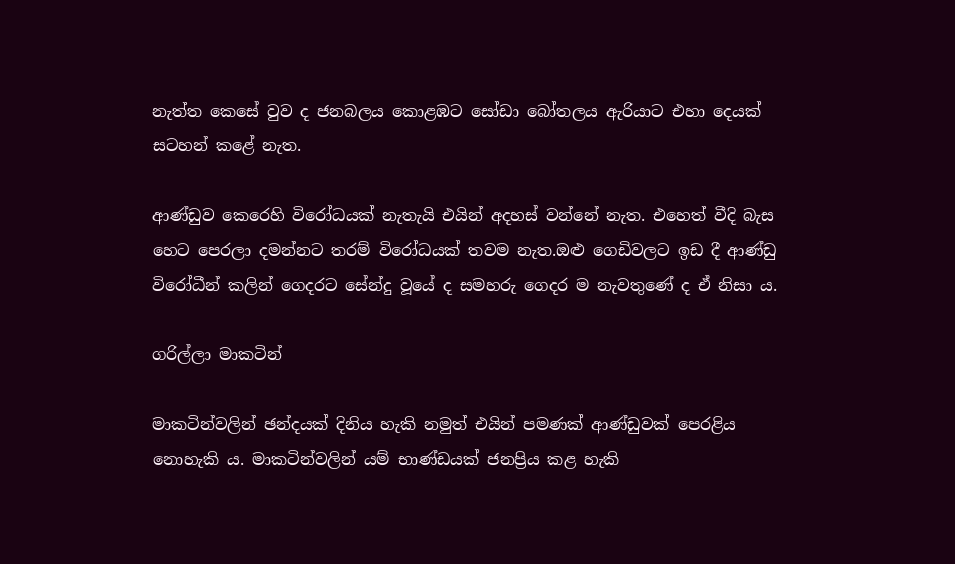නැත්ත කෙසේ වුව ද ජනබලය කොළඹට සෝඩා බෝතලය ඇරියාට එහා දෙයක් සටහන් කළේ නැත.

ආණ්ඩුව කෙරෙහි විරෝධයක් නැතැයි එයින් අදහස් වන්නේ නැත. එහෙත් වීදි බැස හෙට පෙරලා දමන්නට තරම් විරෝධයක් තවම නැත.ඔළු ගෙඩිවලට ඉඩ දී ආණ්ඩු විරෝධීන් කලින් ගෙදරට සේන්දු වූයේ ද සමහරු ගෙදර ම නැවතුණේ ද ඒ නිසා ය.

ගරිල්ලා මාකටින්

මාකටින්වලින් ඡන්දයක් දිනිය හැකි නමුත් එයින් පමණක් ආණ්ඩුවක් පෙරළිය නොහැකි ය. මාකටින්වලින් යම් භාණ්ඩයක් ජනප්‍රිය කළ හැකි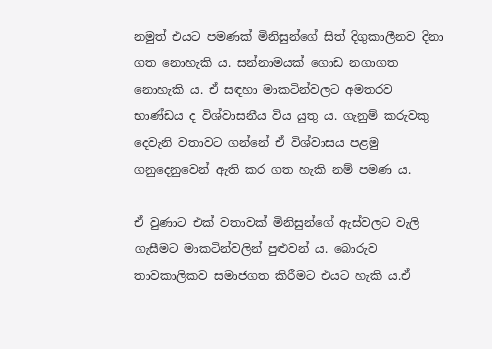නමුත් එයට පමණක් මිනිසුන්ගේ සිත් දිගුකාලීනව දිනා ගත නොහැකි ය. සන්නාමයක් ගොඩ නගාගත නොහැකි ය. ඒ සඳහා මාකටින්වලට අමතරව භාණ්ඩය ද විශ්වාසනීය විය යුතු ය. ගැනුම් කරුවකු දෙවැනි වතාවට ගන්නේ ඒ විශ්වාසය පළමු ගනුදෙනුවෙන් ඇති කර ගත හැකි නම් පමණ ය.

ඒ වුණාට එක් වතාවක් මිනිසුන්ගේ ඇස්වලට වැලි ගැසීමට මාකටින්වලින් පුළුවන් ය. බොරුව තාවකාලිකව සමාජගත කිරීමට එයට හැකි ය.ඒ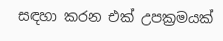සඳහා කරන එක් උපක්‍රමයක්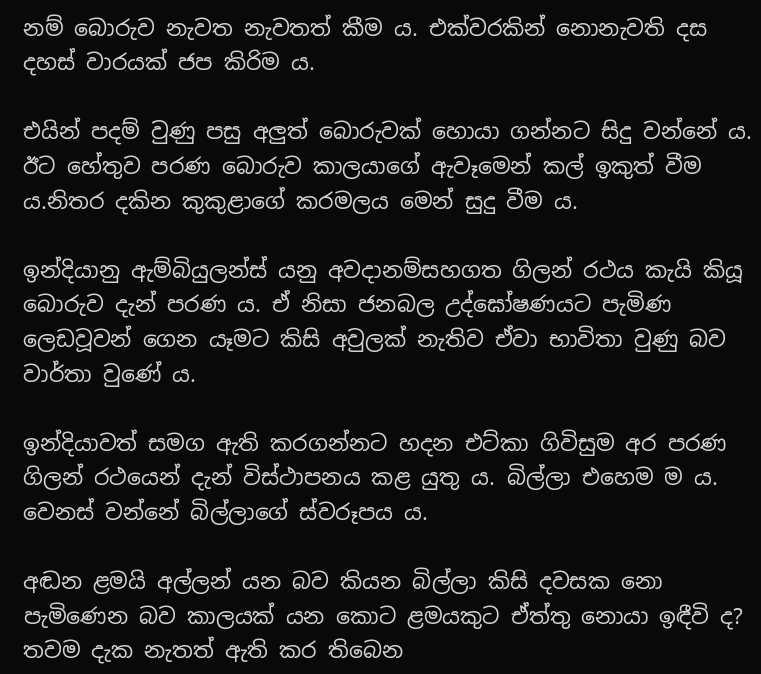නම් බොරුව නැවත නැවතත් කීම ය. එක්වරකින් නොනැවති දස දහස් වාරයක් ජප කිරිම ය.

එයින් පදම් වුණු පසු අලුත් බොරුවක් හොයා ගන්නට සිදු වන්නේ ය. ඊට හේතුව පරණ බොරුව කාලයාගේ ඇවෑමෙන් කල් ඉකුත් වීම ය.නිතර දකින කුකුළාගේ කරමලය මෙන් සුදු වීම ය.

ඉන්දියානු ඇම්බියුලන්ස් යනු අවදානම්සහගත ගිලන් රථය කැයි කියූ බොරුව දැන් පරණ ය. ඒ නිසා ජනබල උද්ඝෝෂණයට පැමිණ ලෙඩවූවන් ගෙන යෑමට කිසි අවුලක් නැතිව ඒවා භාවිතා වුණු බව වාර්තා වුණේ ය.

ඉන්දියාවත් සමග ඇති කරගන්නට හදන එට්කා ගිවිසුම අර පරණ ගිලන් රථයෙන් දැන් විස්ථාපනය කළ යුතු ය. බිල්ලා එහෙම ම ය. වෙනස් වන්නේ බිල්ලාගේ ස්වරූපය ය.

අඬන ළමයි අල්ලන් යන බව කියන බිල්ලා කිසි දවසක නො පැමිණෙන බව කාලයක් යන කොට ළමයකුට ඒත්තු නොයා ඉඳීවි ද? තවම දැක නැතත් ඇති කර තිබෙන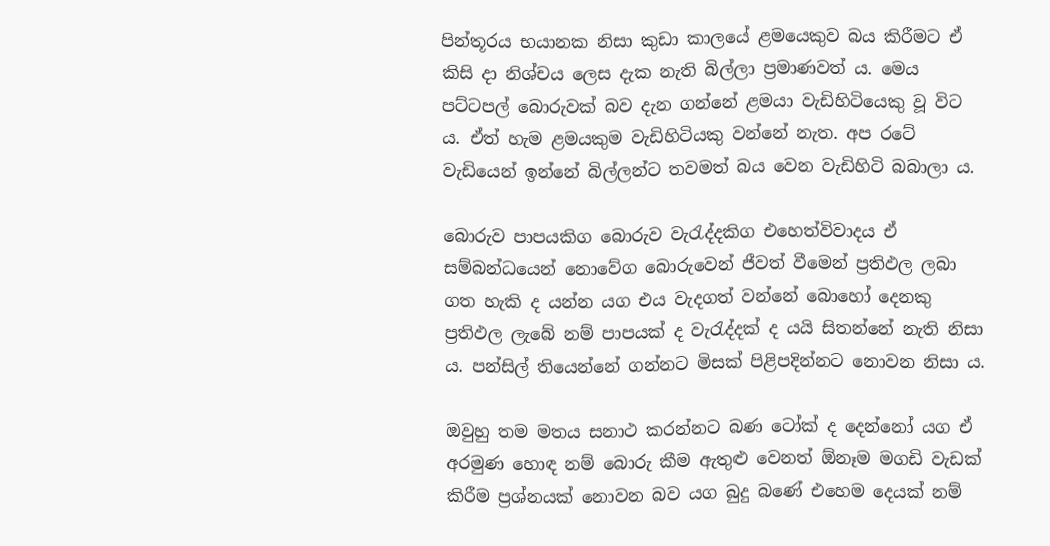පින්තූරය භයානක නිසා කුඩා කාලයේ ළමයෙකුව බය කිරීමට ඒ කිසි දා නිශ්චය ලෙස දැක නැති බිල්ලා ප්‍රමාණවත් ය. මෙය පට්ටපල් බොරුවක් බව දැන ගන්නේ ළමයා වැඩිහිටියෙකු වූ විට ය. ඒත් හැම ළමයකුම වැඩිහිටියකු වන්නේ නැත. අප රටේ වැඩියෙන් ඉන්නේ බිල්ලන්ට තවමත් බය වෙන වැඩිහිටි බබාලා ය.

බොරුව පාපයකිග බොරුව වැරැද්දකිග එහෙත්විවාදය ඒ සම්බන්ධයෙන් නොවේග බොරුවෙන් ජීවත් වීමෙන් ප්‍රතිඵල ලබා ගත හැකි ද යන්න යග එය වැදගත් වන්නේ බොහෝ දෙනකු ප්‍රතිඵල ලැබේ නම් පාපයක් ද වැරැද්දක් ද යයි සිතන්නේ නැති නිසා ය. පන්සිල් තියෙන්නේ ගන්නට මිසක් පිළිපදින්නට නොවන නිසා ය.

ඔවුහු තම මතය සනාථ කරන්නට බණ ටෝක් ද දෙන්නෝ යග ඒ අරමුණ හොඳ නම් බොරු කීම ඇතුළු වෙනත් ඕනෑම මගඩි වැඩක් කිරීම ප්‍රශ්නයක් නොවන බව යග බුදු බණේ එහෙම දෙයක් නම්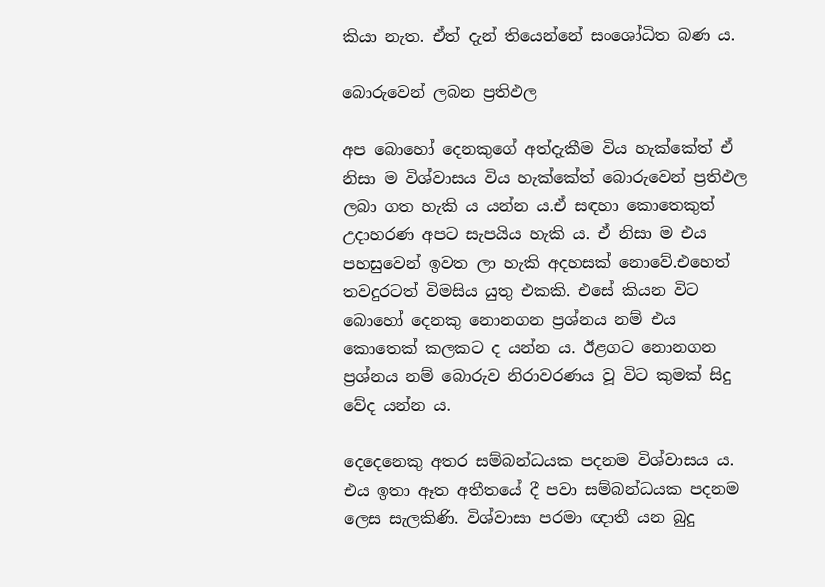කියා නැත. ඒත් දැන් තියෙන්නේ සංශෝධිත බණ ය.

බොරුවෙන් ලබන ප්‍රතිඵල

අප බොහෝ දෙනකුගේ අත්දැකීම විය හැක්කේත් ඒ නිසා ම විශ්වාසය විය හැක්කේත් බොරුවෙන් ප්‍රතිඵල ලබා ගත හැකි ය යන්න ය.ඒ සඳහා කොතෙකුත් උදාහරණ අපට සැපයිය හැකි ය. ඒ නිසා ම එය පහසුවෙන් ඉවත ලා හැකි අදහසක් නොවේ.එහෙත් තවදුරටත් විමසිය යුතු එකකි. එසේ කියන විට බොහෝ දෙනකු නොනගන ප්‍රශ්නය නම් එය කොතෙක් කලකට ද යන්න ය. ඊළගට නොනගන ප්‍රශ්නය නම් බොරුව නිරාවරණය වූ විට කුමක් සිදු වේද යන්න ය.

දෙදෙනෙකු අතර සම්බන්ධයක පදනම විශ්වාසය ය. එය ඉතා ඈත අතීතයේ දී පවා සම්බන්ධයක පදනම ලෙස සැලකිණි. විශ්වාසා පරමා ඥාතී යන බුදු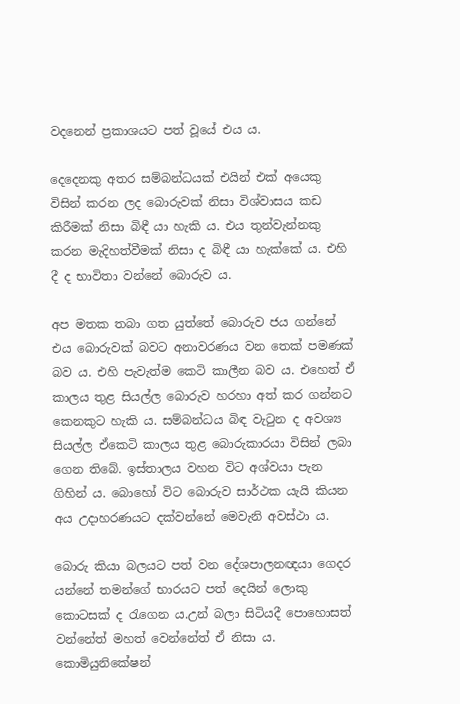වදනෙන් ප්‍රකාශයට පත් වූයේ එය ය.

දෙදෙනකු අතර සම්බන්ධයක් එයින් එක් අයෙකු විසින් කරන ලද බොරුවක් නිසා විශ්වාසය කඩ කිරීමක් නිසා බිඳී යා හැකි ය. එය තුන්වැන්නකු කරන මැදිහත්වීමක් නිසා ද බිඳී යා හැක්කේ ය. එහි දී ද භාවිතා වන්නේ බොරුව ය.

අප මතක තබා ගත යුත්තේ බොරුව ජය ගන්නේ එය බොරුවක් බවට අනාවරණය වන තෙක් පමණක් බව ය. එහි පැවැත්ම කෙටි කාලීන බව ය. එහෙත් ඒ කාලය තුළ සියල්ල බොරුව හරහා අත් කර ගන්නට කෙනකුට හැකි ය. සම්බන්ධය බිඳ වැටුන ද අවශ්‍ය සියල්ල ඒකෙටි කාලය තුළ බොරුකාරයා විසින් ලබා ගෙන තිබේ. ඉස්තාලය වහන විට අශ්වයා පැන ගිහින් ය. බොහෝ විට බොරුව සාර්ථක යැයි කියන අය උදාහරණයට දක්වන්නේ මෙවැනි අවස්ථා ය.

බොරු කියා බලයට පත් වන දේශපාලනඥයා ගෙදර යන්නේ තමන්ගේ භාරයට පත් දෙයින් ලොකු කොටසක් ද රැගෙන ය.උන් බලා සිටියදී පොහොසත් වන්නේත් මහත් වෙන්නේත් ඒ නිසා ය. කොමියුනිකේෂන්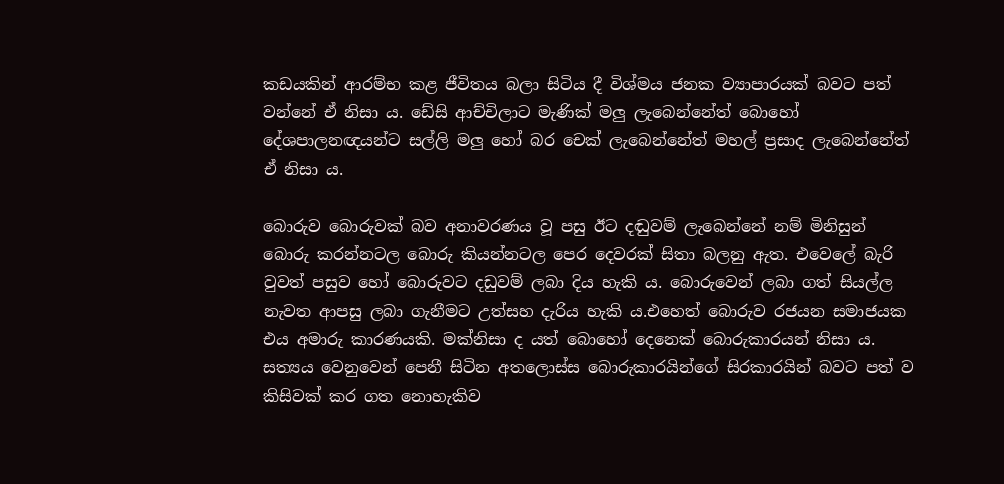කඩයකින් ආරම්භ කළ ජීවිතය බලා සිටිය දී විශ්මය ජනක ව්‍යාපාරයක් බවට පත් වන්නේ ඒ නිසා ය. ඩේසි ආච්චිලාට මැණික් මලු ලැබෙන්නේත් බොහෝ දේශපාලනඥයන්ට සල්ලි මලු හෝ බර චෙක් ලැබෙන්නේත් මහල් ප්‍රසාද ලැබෙන්නේත් ඒ නිසා ය.

බොරුව බොරුවක් බව අනාවරණය වූ පසු ඊට දඬුවම් ලැබෙන්නේ නම් මිනිසුන් බොරු කරන්නටල බොරු කියන්නටල පෙර දෙවරක් සිතා බලනු ඇත. එවෙලේ බැරි වුවත් පසුව හෝ බොරුවට දඩුවම් ලබා දිය හැකි ය. බොරුවෙන් ලබා ගත් සියල්ල නැවත ආපසු ලබා ගැනීමට උත්සහ දැරිය හැකි ය.එහෙත් බොරුව රජයන සමාජයක එය අමාරු කාරණයකි. මක්නිසා ද යත් බොහෝ දෙනෙක් බොරුකාරයන් නිසා ය. සත්‍යය වෙනුවෙන් පෙනී සිටින අතලොස්ස බොරුකාරයින්ගේ සිරකාරයින් බවට පත් ව කිසිවක් කර ගත නොහැකිව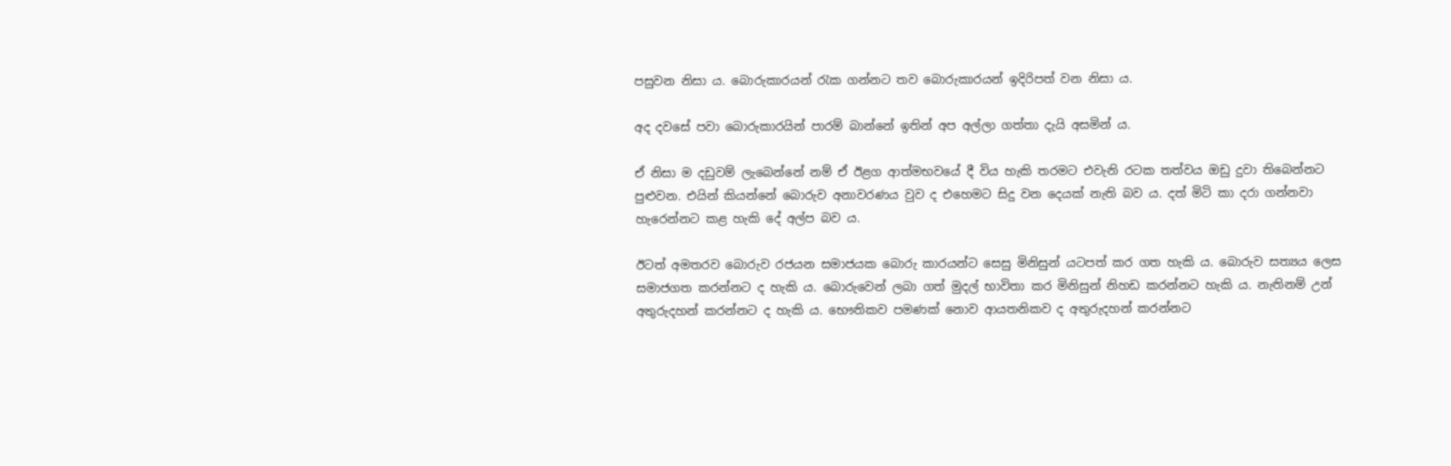පසුවන නිසා ය. බොරුකාරයන් රැක ගන්නට තව බොරුකාරයන් ඉදිරිපත් වන නිසා ය.

අද දවසේ පවා බොරුකාරයින් පාරම් බාන්නේ ඉතින් අප අල්ලා ගත්තා දැයි අසමින් ය.

ඒ නිසා ම දඩුවම් ලැබෙන්නේ නම් ඒ ඊළග ආත්මභවයේ දී විය හැකි තරමට එවැනි රටක තත්වය ඔඩු දුවා තිබෙන්නට පුළුවන. එයින් කියන්නේ බොරුව අනාවරණය වුව ද එහෙමට සිදු වන දෙයක් නැති බව ය. දත් මිටි කා දරා ගන්නවා හැරෙන්නට කළ හැකි දේ අල්ප බව ය.

ඊටත් අමතරව බොරුව රජයන සමාජයක බොරු කාරයන්ට සෙසු මිනිසුන් යටපත් කර ගත හැකි ය. බොරුව සත්‍යය ලෙස සමාජගත කරන්නට ද හැකි ය. බොරුවෙන් ලබා ගත් මුදල් භාවිතා කර මිනිසුන් නිහඩ කරන්නට හැකි ය. නැතිනම් උන් අතුරුදහන් කරන්නට ද හැකි ය. භෞතිකව පමණක් නොව ආයතනිකව ද අතුරුදහන් කරන්නට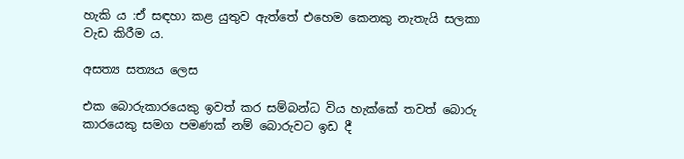හැකි ය :ඒ සඳහා කළ යුතුව ඇත්තේ එහෙම කෙනකු නැතැයි සලකා වැඩ කිරීම ය.

අසත්‍ය සත්‍යය ලෙස

එක බොරුකාරයෙකු ඉවත් කර සම්බන්ධ විය හැක්කේ තවත් බොරු කාරයෙකු සමග පමණක් නම් බොරුවට ඉඩ දී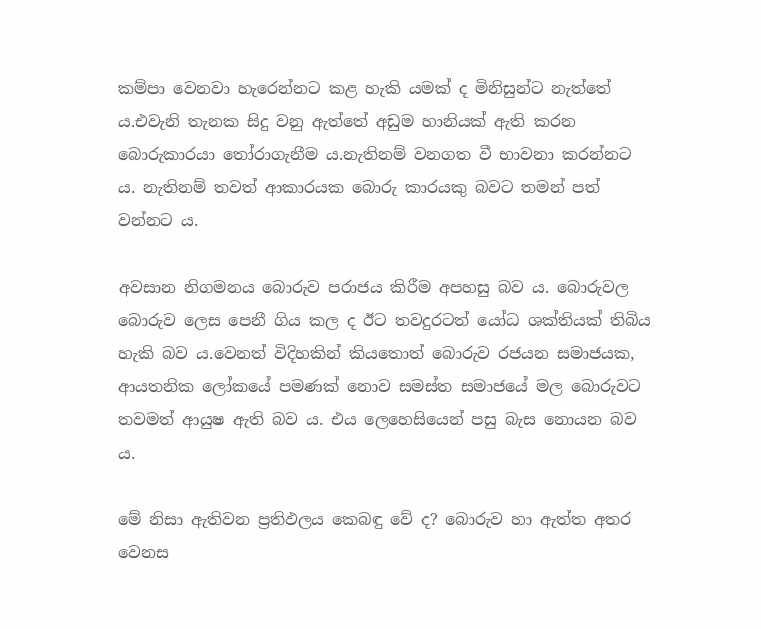කම්පා වෙනවා හැරෙන්නට කළ හැකි යමක් ද මිනිසුන්ට නැත්තේ ය.එවැනි තැනක සිදු වනු ඇත්තේ අඩුම හානියක් ඇති කරන බොරුකාරයා තෝරාගැනීම ය.නැතිනම් වනගත වී භාවනා කරන්නට ය. නැතිනම් තවත් ආකාරයක බොරු කාරයකු බවට තමන් පත් වන්නට ය.

අවසාන නිගමනය බොරුව පරාජය කිරීම අපහසු බව ය. බොරුවල බොරුව ලෙස පෙනී ගිය කල ද ඊට තවදුරටත් යෝධ ශක්තියක් තිබිය හැකි බව ය.වෙනත් විදිහකින් කියතොත් බොරුව රජයන සමාජයක, ආයතනික ලෝකයේ පමණක් නොව සමස්ත සමාජයේ මල බොරුවට තවමත් ආයුෂ ඇති බව ය. එය ලෙහෙසියෙන් පසු බැස නොයන බව ය.

මේ නිසා ඇතිවන ප්‍රතිඵලය කෙබඳු වේ ද? බොරුව හා ඇත්ත අතර වෙනස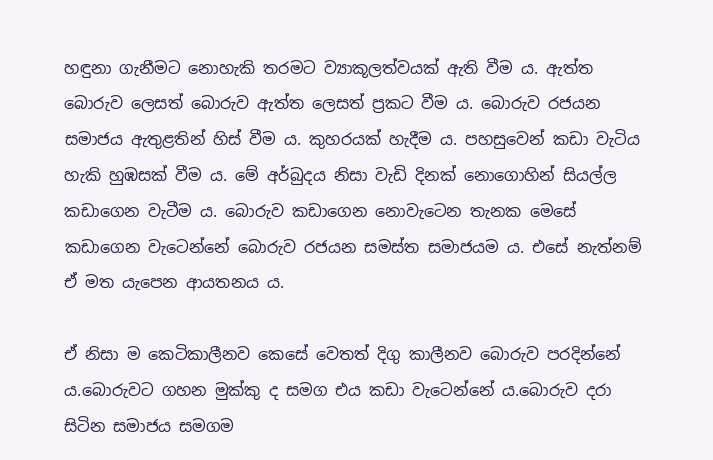හඳුනා ගැනීමට නොහැකි තරමට ව්‍යාකූලත්වයක් ඇති වීම ය. ඇත්ත බොරුව ලෙසත් බොරුව ඇත්ත ලෙසත් ප්‍රකට වීම ය. බොරුව රජයන සමාජය ඇතුළතින් හිස් වීම ය. කුහරයක් හැදීම ය. පහසුවෙන් කඩා වැටිය හැකි හුඹසක් වීම ය. මේ අර්බුදය නිසා වැඩි දිනක් නොගොහින් සියල්ල කඩාගෙන වැටීම ය. බොරුව කඩාගෙන නොවැටෙන තැනක මෙසේ කඩාගෙන වැටෙන්නේ බොරුව රජයන සමස්ත සමාජයම ය. එසේ නැත්නම් ඒ මත යැපෙන ආයතනය ය.

ඒ නිසා ම කෙටිකාලීනව කෙසේ වෙතත් දිගු කාලීනව බොරුව පරදින්නේ ය.බොරුවට ගහන මුක්කු ද සමග එය කඩා වැටෙන්නේ ය.බොරුව දරා සිටින සමාජය සමගම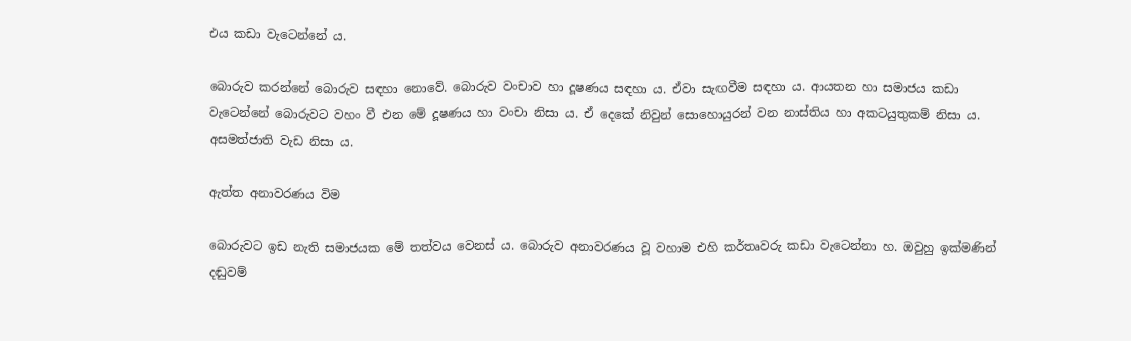එය කඩා වැටෙන්නේ ය.

බොරුව කරන්නේ බොරුව සඳහා නොවේ. බොරුව වංචාව හා දූෂණය සඳහා ය. ඒවා සැඟවීම සඳහා ය. ආයතන හා සමාජය කඩා වැටෙන්නේ බොරුවට වහං වී එන මේ දූෂණය හා වංචා නිසා ය. ඒ දෙකේ නිවුන් සොහොයුරන් වන නාස්තිය හා අකටයුතුකම් නිසා ය. අසමත්ජාති වැඩ නිසා ය.

ඇත්ත අනාවරණය විම

බොරුවට ඉඩ නැති සමාජයක මේ තත්වය වෙනස් ය. බොරුව අනාවරණය වූ වහාම එහි කර්තෘවරු කඩා වැටෙන්නා හ. ඔවුහු ඉක්මණින් දඬුවම්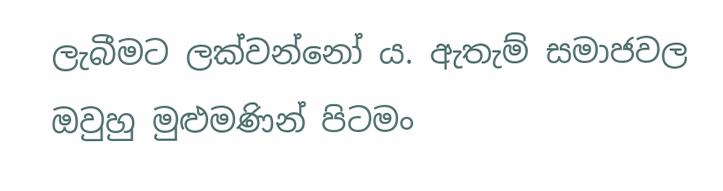ලැබීමට ලක්වන්නෝ ය. ඇතැම් සමාජවල ඔවුහු මුළුමණින් පිටමං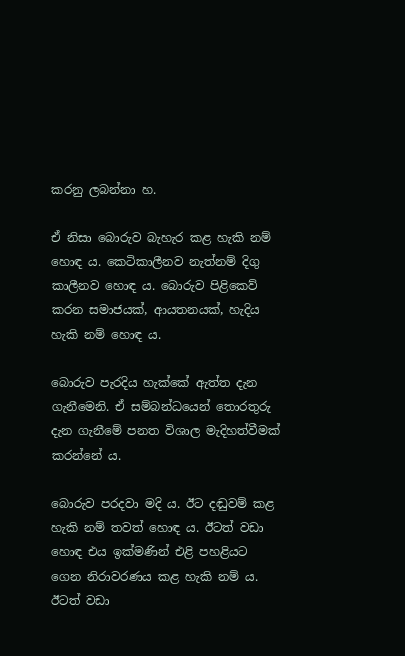කරනු ලබන්නා හ.

ඒ නිසා බොරුව බැහැර කළ හැකි නම් හොඳ ය. කෙටිකාලීනව නැත්නම් දිගු කාලීනව හොඳ ය. බොරුව පිළිකෙව් කරන සමාජයක්, ආයතනයක්, හැදිය හැකි නම් හොඳ ය.

බොරුව පැරදිය හැක්කේ ඇත්ත දැන ගැනීමෙනි. ඒ සම්බන්ධයෙන් තොරතුරු දැන ගැනීමේ පනත විශාල මැදිහත්වීමක් කරන්නේ ය.

බොරුව පරදවා මදි ය. ඊට දඬුවම් කළ හැකි නම් තවත් හොඳ ය. ඊටත් වඩා හොඳ එය ඉක්මණින් එළි පහළියට ගෙන නිරාවරණය කළ හැකි නම් ය. ඊටත් වඩා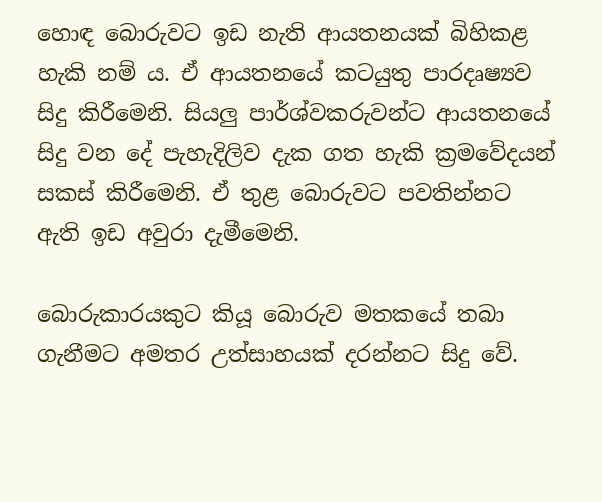හොඳ බොරුවට ඉඩ නැති ආයතනයක් බිහිකළ හැකි නම් ය. ඒ ආයතනයේ කටයුතු පාරදෘෂ්‍යව සිදු කිරීමෙනි. සියලු පාර්ශ්වකරුවන්ට ආයතනයේ සිදු වන දේ පැහැදිලිව දැක ගත හැකි ක්‍රමවේදයන් සකස් කිරීමෙනි. ඒ තුළ බොරුවට පවතින්නට ඇති ඉඩ අවුරා දැමීමෙනි.

බොරුකාරයකුට කියූ බොරුව මතකයේ තබා ගැනීමට අමතර උත්සාහයක් දරන්නට සිදු වේ.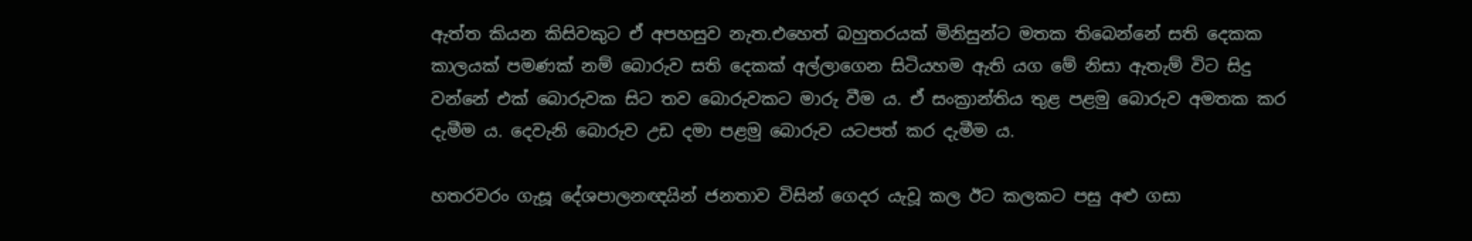ඇත්ත කියන කිසිවකුට ඒ අපහසුව නැත.එහෙත් බහුතරයක් මිනිසුන්ට මතක තිබෙන්නේ සති දෙකක කාලයක් පමණක් නම් බොරුව සති දෙකක් අල්ලාගෙන සිටියහම ඇති යග මේ නිසා ඇතැම් විට සිදු වන්නේ එක් බොරුවක සිට තව බොරුවකට මාරු වීම ය. ඒ සංක්‍රාන්තිය තුළ පළමු බොරුව අමතක කර දැමීම ය. දෙවැනි බොරුව උඩ දමා පළමු බොරුව යටපත් කර දැමීම ය.

හතරවරං ගැසූ දේශපාලනඥයින් ජනතාව විසින් ගෙදර යැවූ කල ඊට කලකට පසු අළු ගසා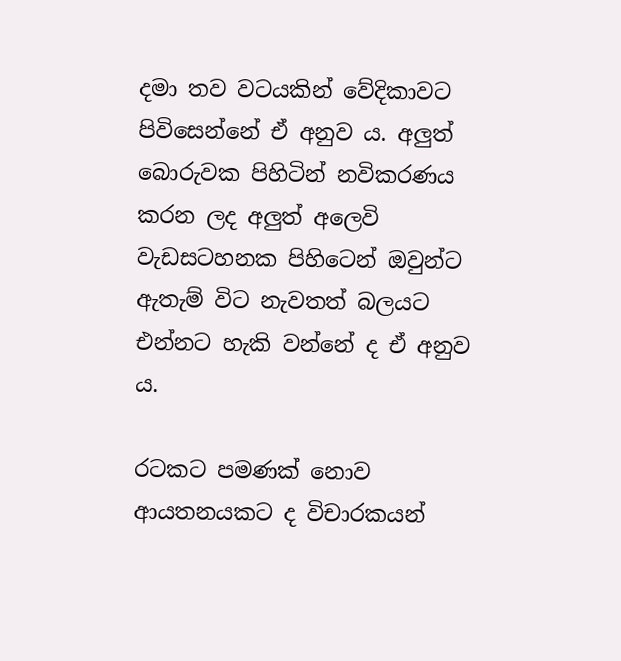දමා තව වටයකින් වේදිකාවට පිවිසෙන්නේ ඒ අනුව ය. අලුත් බොරුවක පිහිටින් නවිකරණය කරන ලද අලුත් අලෙවි වැඩසටහනක පිහිටෙන් ඔවුන්ට ඇතැම් විට නැවතත් බලයට එන්නට හැකි වන්නේ ද ඒ අනුව ය.

රටකට පමණක් නොව ආයතනයකට ද විචාරකයන්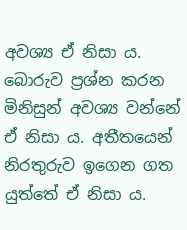අවශ්‍ය ඒ නිසා ය. බොරුව ප්‍රශ්න කරන මිනිසුන් අවශ්‍ය වන්නේ ඒ නිසා ය. අතීතයෙන් නිරතුරුව ඉගෙන ගත යුත්තේ ඒ නිසා ය.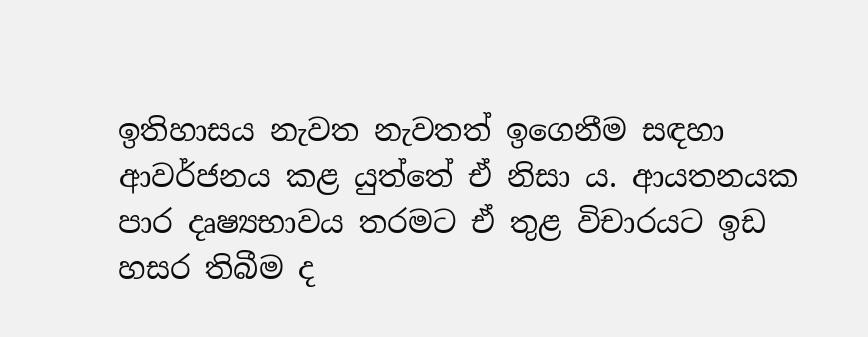ඉතිහාසය නැවත නැවතත් ඉගෙනීම සඳහා ආවර්ජනය කළ යුත්තේ ඒ නිසා ය. ආයතනයක පාර දෘෂ්‍යභාවය තරමට ඒ තුළ විචාරයට ඉඩ හසර තිබීම ද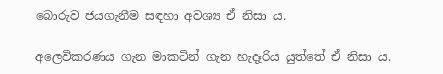බොරුව ජයගැනීම සඳහා අවශ්‍ය ඒ නිසා ය.

අලෙවිකරණය ගැන මාකටින් ගැන හැදෑරිය යුත්තේ ඒ නිසා ය.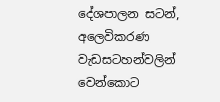දේශපාලන සටන්, අලෙවිකරණ වැඩසටහන්වලින් වෙන්කොට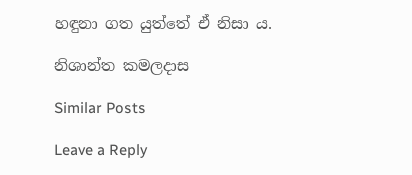හඳුනා ගත යුත්තේ ඒ නිසා ය.

නිශාන්ත කමලදාස

Similar Posts

Leave a Reply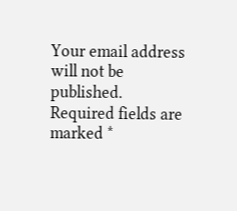Your email address will not be published. Required fields are marked *